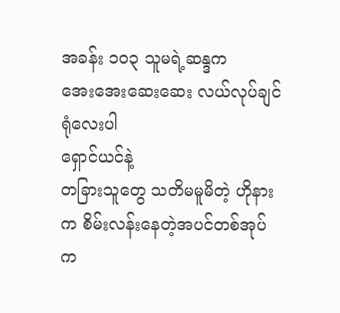အခန်း ၁၀၃ သူမရဲ့ဆန္ဒက
အေးအေးဆေးဆေး လယ်လုပ်ချင်ရုံလေးပါ
ရှောင်ယင်နဲ့
တခြားသူတွေ သတိမမူမိတဲ့ ဟိုနားက စိမ်းလန်းနေတဲ့အပင်တစ်အုပ်က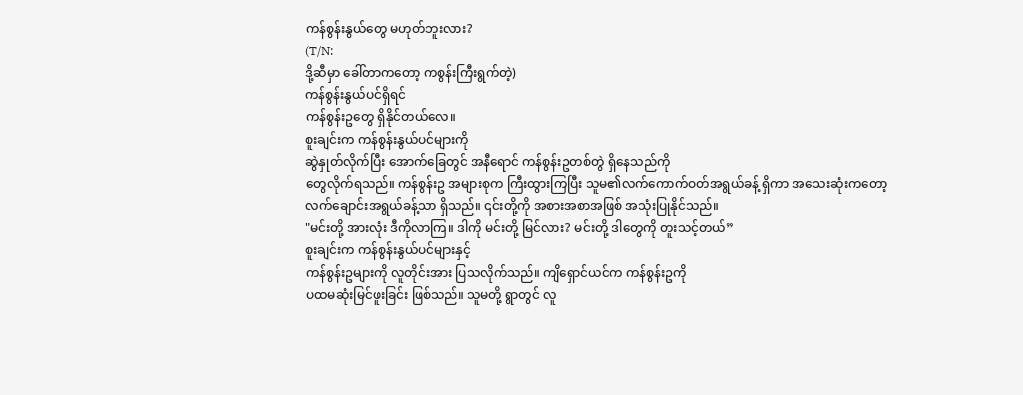ကန်စွန်းနွယ်တွေ မဟုတ်ဘူးလား?
(T/N:
ဒို့ဆီမှာ ခေါ်တာကတော့ ကစွန်းကြီးရွက်တဲ့)
ကန်စွန်းနွယ်ပင်ရှိရင်
ကန်စွန်းဥတွေ ရှိနိုင်တယ်လေ။
စူးချင်းက ကန်စွန်းနွယ်ပင်များကို
ဆွဲနှုတ်လိုက်ပြီး အောက်ခြေတွင် အနီရောင် ကန်စွန်းဥတစ်တွဲ ရှိနေသည်ကို
တွေလိုက်ရသည်။ ကန်စွန်းဥ အများစုက ကြီးထွားကြပြီး သူမ၏လက်ကောက်ဝတ်အရွယ်ခန့် ရှိကာ အသေးဆုံးကတော့
လက်ချောင်းအရွယ်ခန့်သာ ရှိသည်။ ၎င်းတို့ကို အစားအစာအဖြစ် အသုံးပြုနိုင်သည်။
"မင်းတို့ အားလုံး ဒီကိုလာကြ။ ဒါကို မင်းတို့ မြင်လား? မင်းတို့ ဒါတွေကို တူးသင့်တယ်”
စူးချင်းက ကန်စွန်းနွယ်ပင်များနှင့်
ကန်စွန်းဥများကို လူတိုင်းအား ပြသလိုက်သည်။ ကျိရှောင်ယင်က ကန်စွန်းဥကို
ပထမဆုံးမြင်ဖူးခြင်း ဖြစ်သည်။ သူမတို့ ရွာတွင် လူ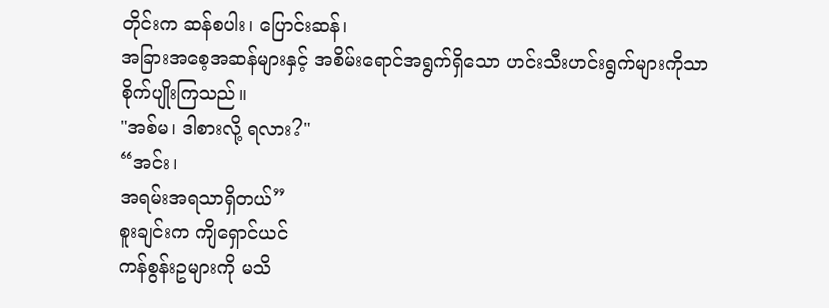တိုင်းက ဆန်စပါး၊ ပြောင်းဆန်၊
အခြားအစေ့အဆန်များနှင့် အစိမ်းရောင်အရွက်ရှိသော ဟင်းသီးဟင်းရွက်များကိုသာ
စိုက်ပျိုးကြသည်။
"အစ်မ၊ ဒါစားလို့ ရလား?"
“အင်း၊
အရမ်းအရသာရှိတယ်”
စူးချင်းက ကျိရှောင်ယင်
ကန်စွန်းဥများကို မသိ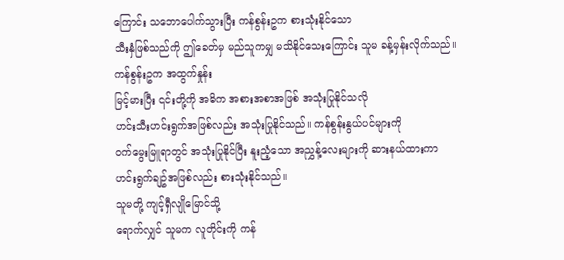ကြောင်း သဘောပေါက်သွားပြီး ကန်စွန်းဥက စားသုံးနိုင်သော
သီးနှံဖြစ်သည်ကို ဤခေတ်မှ မည်သူကမျှ မသိနိုင်သေးကြောင်း သူမ ခန့်မှန်းလိုက်သည်။
ကန်စွန်းဥက အထွက်နှုန်း
မြင့်မားပြီး ၎င်းတို့ကို အဓိက အစားအစာအဖြစ် အသုံးပြုနိုင်သလို
ဟင်းသီးဟင်းရွက်အဖြစ်လည်း အသုံးပြုနိုင်သည်။ ကန်စွန်းနွယ်ပင်များကို
ဝက်မွေးမြူရာတွင် အသုံးပြုနိုင်ပြီး နူးညံ့သော အညွှန့်လေးများကို ဆားနယ်ထားကာ
ဟင်းရွက်ချဥ်အဖြစ်လည်း စားသုံးနိုင်သည်။
သူမတို့ ကျင့်ရှီလျိုမြောင်သို့
ရောက်လျှင် သူမက လူတိုင်းကို ကန်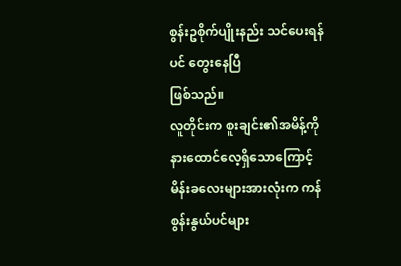စွန်းဥစိုက်ပျိုးနည်း သင်ပေးရန်ပင် တွေးနေပြီ
ဖြစ်သည်။
လူတိုင်းက စူးချင်း၏အမိန့်ကို
နားထောင်လေ့ရှိသောကြောင့် မိန်းခလေးများအားလုံးက ကန်စွန်းနွယ်ပင်များ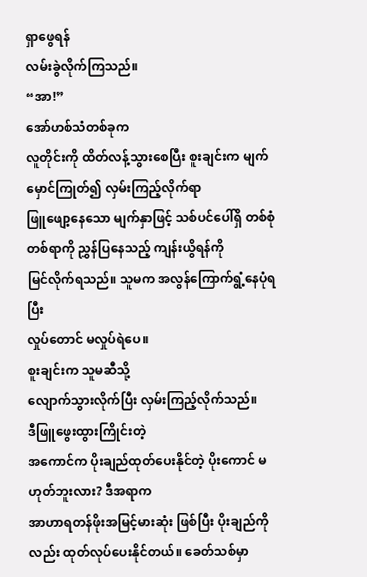ရှာဖွေရန်
လမ်းခွဲလိုက်ကြသည်။
“အာ!”
အော်ဟစ်သံတစ်ခုက
လူတိုင်းကို ထိတ်လန့်သွားစေပြီး စူးချင်းက မျက်မှောင်ကြုတ်၍ လှမ်းကြည့်လိုက်ရာ
ဖြူဖျော့နေသော မျက်နှာဖြင့် သစ်ပင်ပေါ်ရှိ တစ်စုံတစ်ရာကို ညွှန်ပြနေသည့် ကျန်းယွိရန်ကို
မြင်လိုက်ရသည်။ သူမက အလွန်ကြောက်ရွံ့နေပုံရပြီး
လှုပ်တောင် မလှုပ်ရဲပေ။
စူးချင်းက သူမဆီသို့
လျောက်သွားလိုက်ပြီး လှမ်းကြည့်လိုက်သည်။
ဒီဖြူဖွေးထွားကြိုင်းတဲ့
အကောင်က ပိုးချည်ထုတ်ပေးနိုင်တဲ့ ပိုးကောင် မဟုတ်ဘူးလား? ဒီအရာက
အာဟာရတန်ဖိုးအမြင့်မားဆုံး ဖြစ်ပြီး ပိုးချည်ကိုလည်း ထုတ်လုပ်ပေးနိုင်တယ်။ ခေတ်သစ်မှာ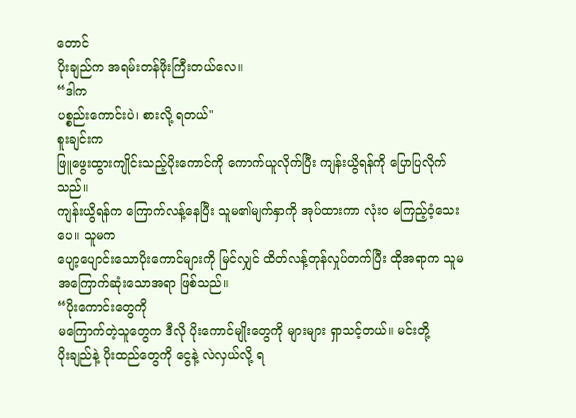တောင်
ပိုးချည်က အရမ်းတန်ဖိုးကြီးတယ်လေ။
“ဒါက
ပစ္စည်းကောင်းပဲ၊ စားလို့ ရတယ်"
စူးချင်းက
ဖြူဖွေးထွားကျိုင်းသည့်ပိုးကောင်ကို ကောက်ယူလိုက်ပြီး ကျန်းယွိရန်ကို ပြောပြလိုက်သည်။
ကျန်းယွိရန်က ကြောက်လန့်နေပြီး သူမ၏မျက်နှာကို အုပ်ထားကာ လုံးဝ မကြည့်ဝံ့သေးပေ။ သူမက
ပျော့ပျောင်းသောပိုးကောင်များကို မြင်လျှင် ထိတ်လန့်တုန်လှုပ်တက်ပြီး ထိုအရာက သူမ
အကြောက်ဆုံးသောအရာ ဖြစ်သည်။
“ပိုးကောင်းတွေကို
မကြောက်တဲ့သူတွေက ဒီလို ပိုးကောင်မျိုးတွေကို များများ ရှာသင့်တယ်။ မင်းတို့
ပိုးချည်နဲ့ ပိုးထည်တွေကို ငွေနဲ့ လဲလှယ်လို့ ရ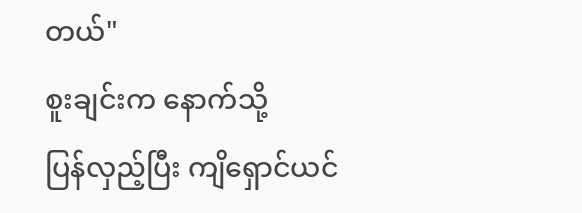တယ်"
စူးချင်းက နောက်သို့
ပြန်လှည့်ပြီး ကျိရှောင်ယင်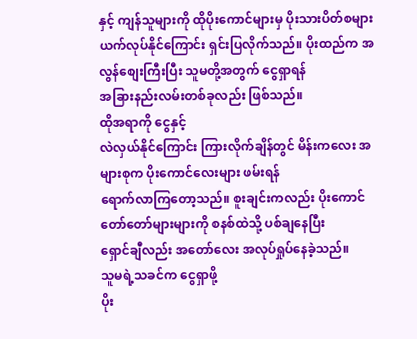နှင့် ကျန်သူများကို ထိုပိုးကောင်များမှ ပိုးသားပိတ်စများ
ယက်လုပ်နိုင်ကြောင်း ရှင်းပြလိုက်သည်။ ပိုးထည်က အလွန်စျေးကြီးပြီး သူမတို့အတွက် ငွေရှာရန်
အခြားနည်းလမ်းတစ်ခုလည်း ဖြစ်သည်။
ထိုအရာကို ငွေနှင့်
လဲလှယ်နိုင်ကြောင်း ကြားလိုက်ချိန်တွင် မိန်းကလေး အများစုက ပိုးကောင်လေးများ ဖမ်းရန်
ရောက်လာကြတော့သည်။ စူးချင်းကလည်း ပိုးကောင်တော်တော်များများကို စနစ်ထဲသို့ ပစ်ချနေပြီး
ရှောင်ချီလည်း အတော်လေး အလုပ်ရှုပ်နေခဲ့သည်။
သူမရဲ့သခင်က ငွေရှာဖို့
ပိုး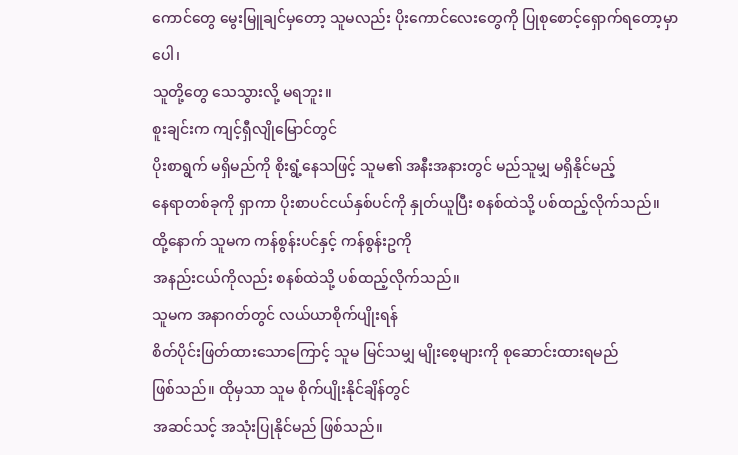ကောင်တွေ မွေးမြူချင်မှတော့ သူမလည်း ပိုးကောင်လေးတွေကို ပြုစုစောင့်ရှောက်ရတော့မှာပေါ၊
သူတို့တွေ သေသွားလို့ မရဘူး။
စူးချင်းက ကျင့်ရှီလျိုမြောင်တွင်
ပိုးစာရွက် မရှိမည်ကို စိုးရွံ့နေသဖြင့် သူမ၏ အနီးအနားတွင် မည်သူမျှ မရှိနိုင်မည့်
နေရာတစ်ခုကို ရှာကာ ပိုးစာပင်ငယ်နှစ်ပင်ကို နှုတ်ယူပြီး စနစ်ထဲသို့ ပစ်ထည့်လိုက်သည်။
ထို့နောက် သူမက ကန်စွန်းပင်နှင့် ကန်စွန်းဥကို
အနည်းငယ်ကိုလည်း စနစ်ထဲသို့ ပစ်ထည့်လိုက်သည်။
သူမက အနာဂတ်တွင် လယ်ယာစိုက်ပျိုးရန်
စိတ်ပိုင်းဖြတ်ထားသောကြောင့် သူမ မြင်သမျှ မျိုးစေ့များကို စုဆောင်းထားရမည်
ဖြစ်သည်။ ထိုမှသာ သူမ စိုက်ပျိုးနိုင်ချိန်တွင်
အဆင်သင့် အသုံးပြုနိုင်မည် ဖြစ်သည်။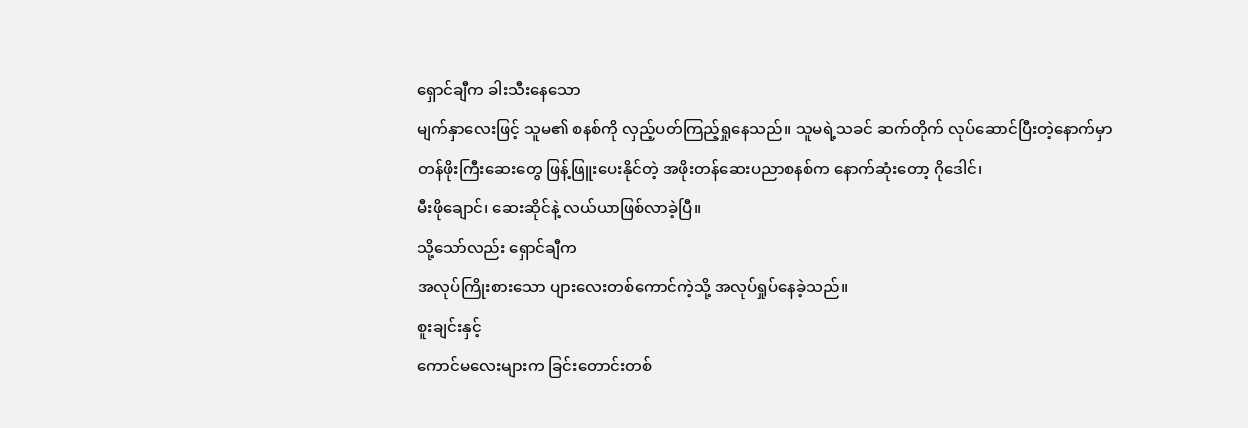ရှောင်ချီက ခါးသီးနေသော
မျက်နှာလေးဖြင့် သူမ၏ စနစ်ကို လှည့်ပတ်ကြည့်ရှုနေသည်။ သူမရဲ့သခင် ဆက်တိုက် လုပ်ဆောင်ပြီးတဲ့နောက်မှာ
တန်ဖိုးကြီးဆေးတွေ ဖြန့်ဖြူးပေးနိုင်တဲ့ အဖိုးတန်ဆေးပညာစနစ်က နောက်ဆုံးတော့ ဂိုဒေါင်၊
မီးဖိုချောင်၊ ဆေးဆိုင်နဲ့ လယ်ယာဖြစ်လာခဲ့ပြီ။
သို့သော်လည်း ရှောင်ချီက
အလုပ်ကြိုးစားသော ပျားလေးတစ်ကောင်ကဲ့သို့ အလုပ်ရှုပ်နေခဲ့သည်။
စူးချင်းနှင့်
ကောင်မလေးများက ခြင်းတောင်းတစ်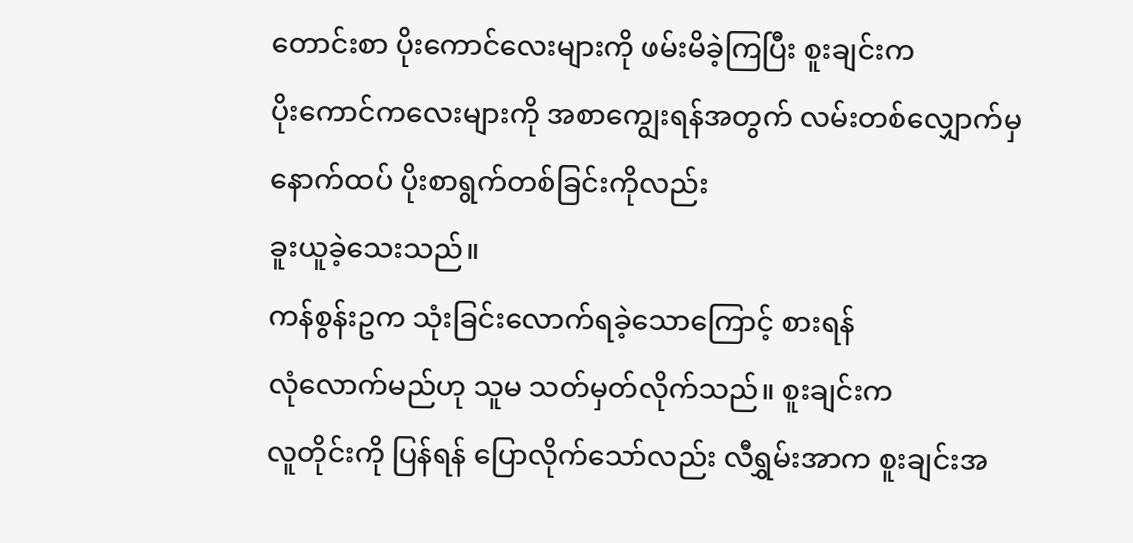တောင်းစာ ပိုးကောင်လေးများကို ဖမ်းမိခဲ့ကြပြီး စူးချင်းက
ပိုးကောင်ကလေးများကို အစာကျွေးရန်အတွက် လမ်းတစ်လျှောက်မှ နောက်ထပ် ပိုးစာရွက်တစ်ခြင်းကိုလည်း
ခူးယူခဲ့သေးသည်။
ကန်စွန်းဥက သုံးခြင်းလောက်ရခဲ့သောကြောင့် စားရန်
လုံလောက်မည်ဟု သူမ သတ်မှတ်လိုက်သည်။ စူးချင်းက
လူတိုင်းကို ပြန်ရန် ပြောလိုက်သော်လည်း လီရွှမ်းအာက စူးချင်းအ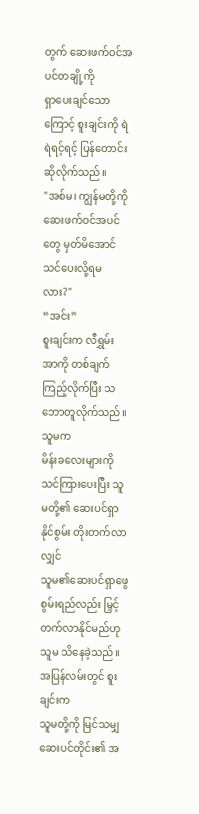တွက် ဆေးဖက်ဝင်အပင်တချို့ကို
ရှာပေးချင်သောကြောင့် စူးချင်းကို ရဲရဲရင့်ရင့် ပြန်တောင်းဆိုလိုက်သည်။
"အစ်မ၊ ကျွန်မတို့ကို ဆေးဖက်ဝင်အပင်တွေ မှတ်မိအောင် သင်ပေးလို့ရမလား?"
“အင်း”
စူးချင်းက လီရွှမ်းအာကို တစ်ချက်ကြည့်လိုက်ပြီး သဘောတူလိုက်သည်။ သူမက
မိန်းခလေးများကို သင်ကြားပေးပြီး သူမတို့၏ ဆေးပင်ရှာနိုင်စွမ်း တိုးတက်လာလျှင်
သူမ၏ဆေးပင်ရှာဖွေ စွမ်းရည်လည်း မြှင့်တက်လာနိုင်မည်ဟု သူမ သိနေခဲ့သည်။
အပြန်လမ်းတွင် စူးချင်းက
သူမတို့ကို မြင်သမျှ ဆေးပင်တိုင်း၏ အ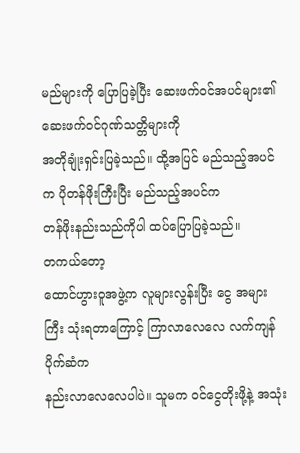မည်များကို ပြောပြခဲ့ပြီး ဆေးဖက်ဝင်အပင်များ၏ ဆေးဖက်ဝင်ဂုဏ်သတ္တိများကို
အတိုချုံးရှင်းပြခဲ့သည်။ ထို့အပြင် မည်သည့်အပင်က ပိုတန်ဖိုးကြီးပြီး မည်သည့်အပင်က
တန်ဖိုးနည်းသည်ကိုပါ ထပ်ပြောပြခဲ့သည်။
တကယ်တော့
ထောင်ဟွားဝူအဖွဲ့က လူများလွန်းပြီး ငွေ အများကြီး သုံးရတာကြောင့် ကြာလာလေလေ လက်ကျန်ပိုက်ဆံက
နည်းလာလေလေပါပဲ။ သူမက ဝင်ငွေတိုးဖို့နဲ့ အသုံး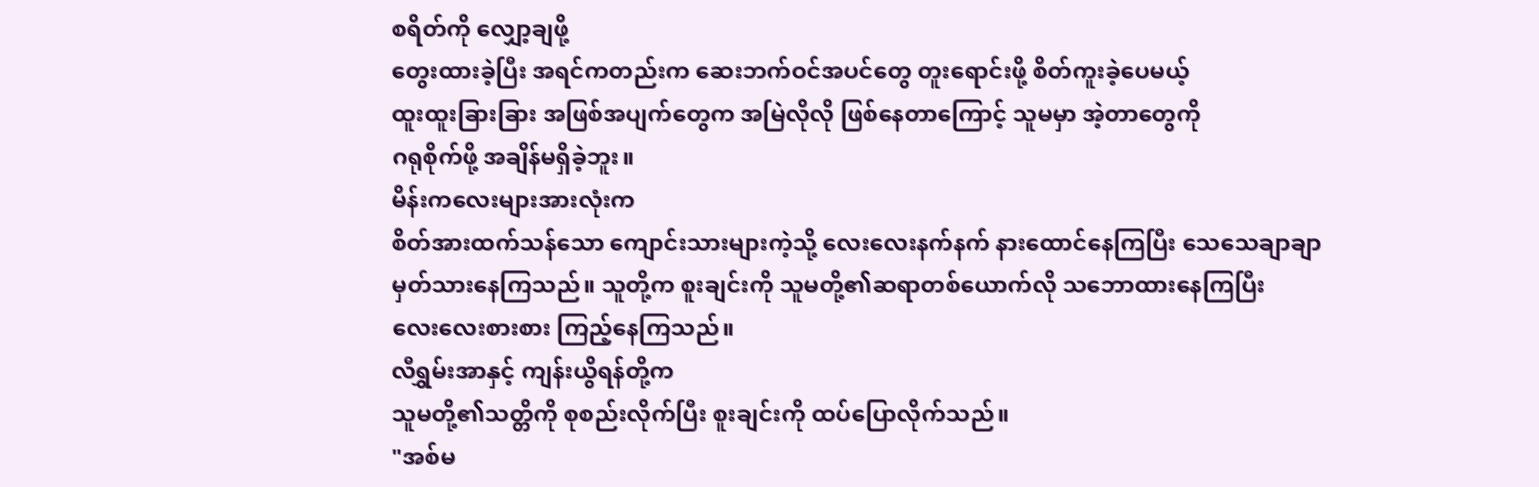စရိတ်ကို လျှော့ချဖို့
တွေးထားခဲ့ပြီး အရင်ကတည်းက ဆေးဘက်ဝင်အပင်တွေ တူးရောင်းဖို့ စိတ်ကူးခဲ့ပေမယ့်
ထူးထူးခြားခြား အဖြစ်အပျက်တွေက အမြဲလိုလို ဖြစ်နေတာကြောင့် သူမမှာ အဲ့တာတွေကို
ဂရုစိုက်ဖို့ အချိန်မရှိခဲ့ဘူး။
မိန်းကလေးများအားလုံးက
စိတ်အားထက်သန်သော ကျောင်းသားများကဲ့သို့ လေးလေးနက်နက် နားထောင်နေကြပြီး သေသေချာချာ
မှတ်သားနေကြသည်။ သူတို့က စူးချင်းကို သူမတို့၏ဆရာတစ်ယောက်လို သဘောထားနေကြပြီး
လေးလေးစားစား ကြည့်နေကြသည်။
လီရွှမ်းအာနှင့် ကျန်းယွိရန်တို့က
သူမတို့၏သတ္တိကို စုစည်းလိုက်ပြီး စူးချင်းကို ထပ်ပြောလိုက်သည်။
"အစ်မ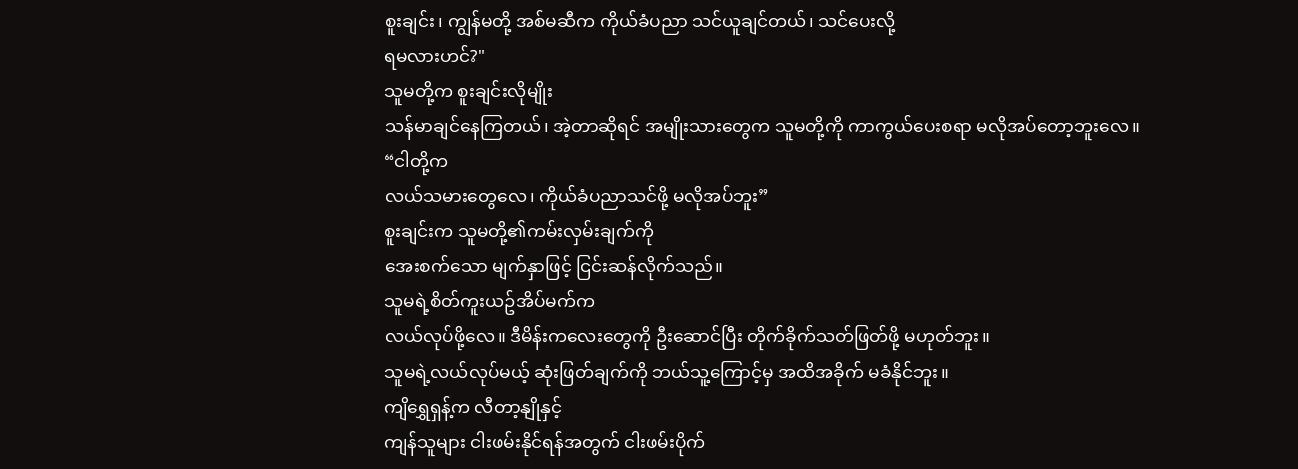စူးချင်း၊ ကျွန်မတို့ အစ်မဆီက ကိုယ်ခံပညာ သင်ယူချင်တယ်၊ သင်ပေးလို့
ရမလားဟင်?"
သူမတို့က စူးချင်းလိုမျိုး
သန်မာချင်နေကြတယ်၊ အဲ့တာဆိုရင် အမျိုးသားတွေက သူမတို့ကို ကာကွယ်ပေးစရာ မလိုအပ်တော့ဘူးလေ။
“ငါတို့က
လယ်သမားတွေလေ၊ ကိုယ်ခံပညာသင်ဖို့ မလိုအပ်ဘူး”
စူးချင်းက သူမတို့၏ကမ်းလှမ်းချက်ကို
အေးစက်သော မျက်နှာဖြင့် ငြင်းဆန်လိုက်သည်။
သူမရဲ့စိတ်ကူးယဥ်အိပ်မက်က
လယ်လုပ်ဖို့လေ။ ဒီမိန်းကလေးတွေကို ဦးဆောင်ပြီး တိုက်ခိုက်သတ်ဖြတ်ဖို့ မဟုတ်ဘူး။
သူမရဲ့လယ်လုပ်မယ့် ဆုံးဖြတ်ချက်ကို ဘယ်သူ့ကြောင့်မှ အထိအခိုက် မခံနိုင်ဘူး။
ကျိရွှေရှန့်က လီတာ့နျိုနှင့်
ကျန်သူများ ငါးဖမ်းနိုင်ရန်အတွက် ငါးဖမ်းပိုက်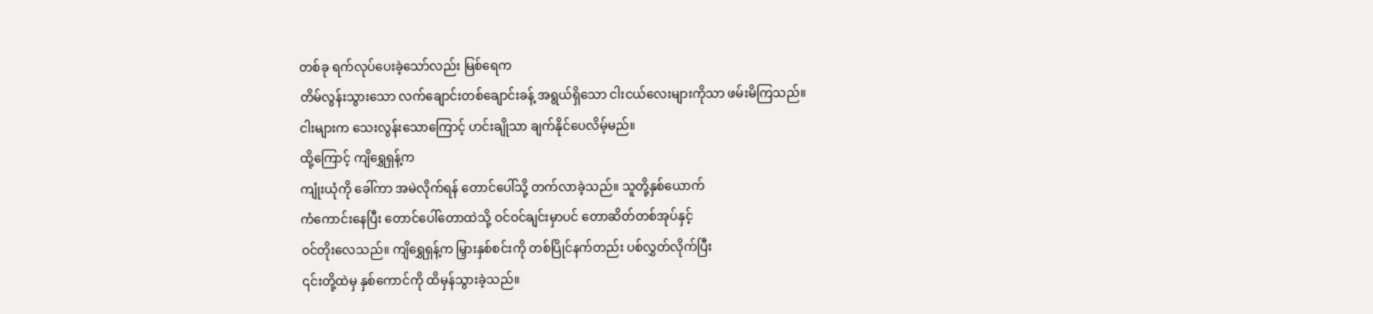တစ်ခု ရက်လုပ်ပေးခဲ့သော်လည်း မြစ်ရေက
တိမ်လွန်းသွားသော လက်ချောင်းတစ်ချောင်းခန့် အရွယ်ရှိသော ငါးငယ်လေးများကိုသာ ဖမ်းမိကြသည်။
ငါးများက သေးလွန်းသောကြောင့် ဟင်းချိုသာ ချက်နိုင်ပေလိမ့်မည်။
ထို့ကြောင့် ကျိရွှေရှန့်က
ကျုံးယုံကို ခေါ်ကာ အမဲလိုက်ရန် တောင်ပေါ်သို့ တက်လာခဲ့သည်။ သူတို့နှစ်ယောက်
ကံကောင်းနေပြီး တောင်ပေါ်တောထဲသို့ ဝင်ဝင်ချင်းမှာပင် တောဆိတ်တစ်အုပ်နှင့်
ဝင်တိုးလေသည်။ ကျိရွှေရှန့်က မြှားနှစ်စင်းကို တစ်ပြိုင်နက်တည်း ပစ်လွှတ်လိုက်ပြီး
၎င်းတို့ထဲမှ နှစ်ကောင်ကို ထိမှန်သွားခဲ့သည်။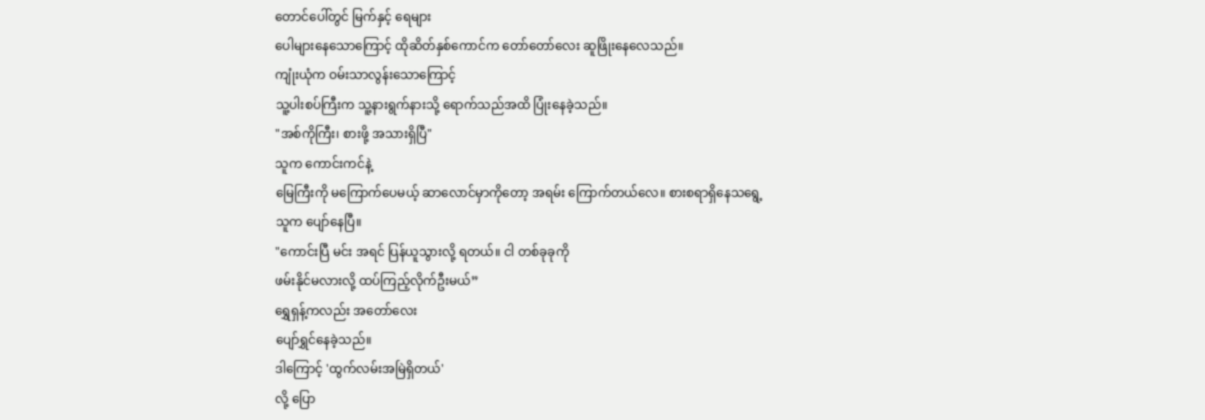တောင်ပေါ်တွင် မြက်နှင့် ရေများ
ပေါများနေသောကြောင့် ထိုဆိတ်နှစ်ကောင်က တော်တော်လေး ဆူဖြိုးနေလေသည်။
ကျုံးယုံက ဝမ်းသာလွန်းသောကြောင့်
သူ့ပါးစပ်ကြီးက သူ့နားရွက်နားသို့ ရောက်သည်အထိ ပြုံးနေခဲ့သည်။
"အစ်ကိုကြီး၊ စားဖို့ အသားရှိပြီ"
သူက ကောင်းကင်နဲ့
မြေကြီးကို မကြောက်ပေမယ့် ဆာလောင်မှာကိုတော့ အရမ်း ကြောက်တယ်လေ။ စားစရာရှိနေသရွေ့
သူက ပျော်နေပြီ။
"ကောင်းပြီ မင်း အရင် ပြန်ယူသွားလို့ ရတယ်။ ငါ တစ်ခုခုကို
ဖမ်းနိုင်မလားလို့ ထပ်ကြည့်လိုက်ဦးမယ်”
ရွှေရှန့်ကလည်း အတော်လေး
ပျော်ရွှင်နေခဲ့သည်။
ဒါကြောင့် 'ထွက်လမ်းအမြဲရှိတယ်'
လို့ ပြော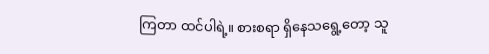ကြတာ ထင်ပါရဲ့။ စားစရာ ရှိနေသရွေ့တော့ သူ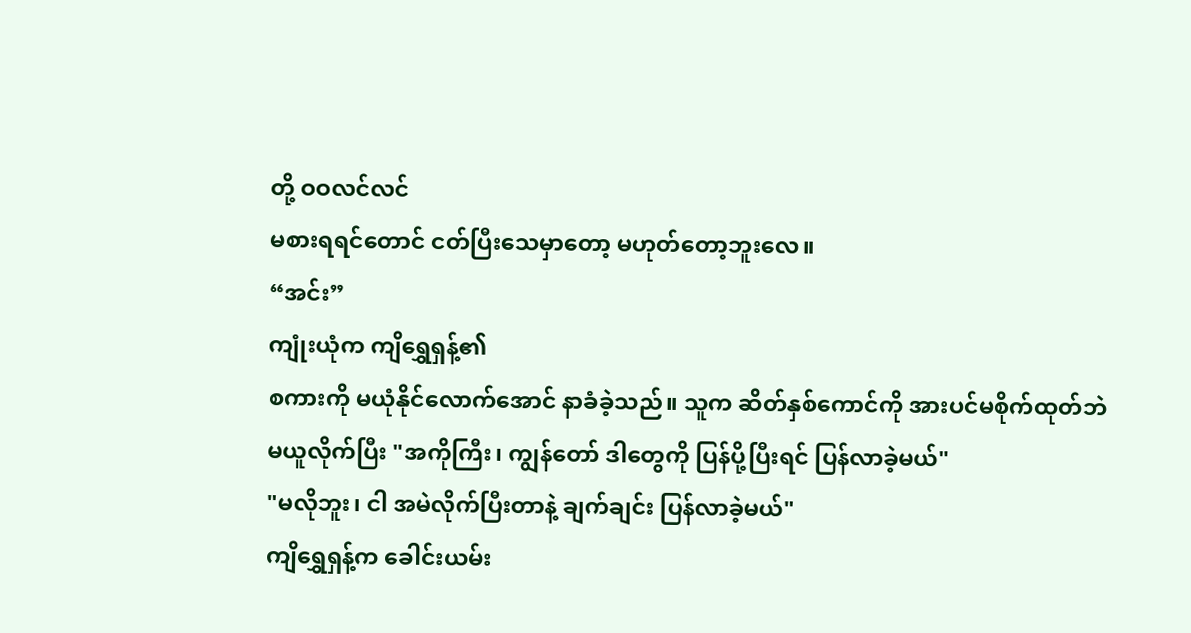တို့ ဝဝလင်လင်
မစားရရင်တောင် ငတ်ပြီးသေမှာတော့ မဟုတ်တော့ဘူးလေ။
“အင်း”
ကျုံးယုံက ကျိရွှေရှန့်၏
စကားကို မယုံနိုင်လောက်အောင် နာခံခဲ့သည်။ သူက ဆိတ်နှစ်ကောင်ကို အားပင်မစိုက်ထုတ်ဘဲ
မယူလိုက်ပြီး "အကိုကြီး၊ ကျွန်တော် ဒါတွေကို ပြန်ပို့ပြီးရင် ပြန်လာခဲ့မယ်"
"မလိုဘူး၊ ငါ အမဲလိုက်ပြီးတာနဲ့ ချက်ချင်း ပြန်လာခဲ့မယ်"
ကျိရွှေရှန့်က ခေါင်းယမ်း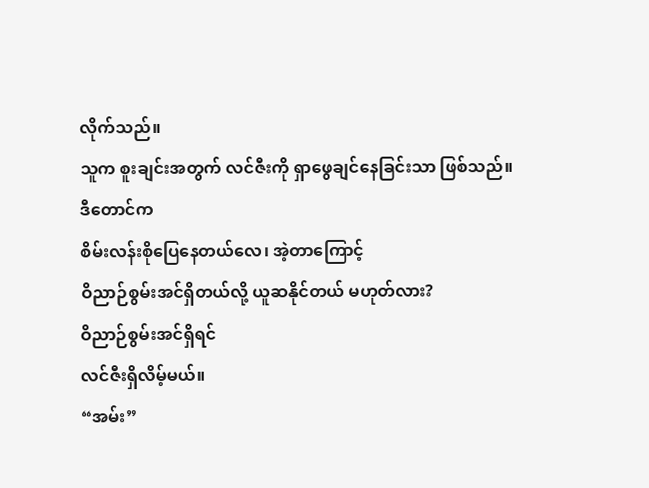လိုက်သည်။
သူက စူးချင်းအတွက် လင်ဇီးကို ရှာဖွေချင်နေခြင်းသာ ဖြစ်သည်။
ဒီတောင်က
စိမ်းလန်းစိုပြေနေတယ်လေ၊ အဲ့တာကြောင့်
ဝိညာဉ်စွမ်းအင်ရှိတယ်လို့ ယူဆနိုင်တယ် မဟုတ်လား?
ဝိညာဉ်စွမ်းအင်ရှိရင်
လင်ဇီးရှိလိမ့်မယ်။
“အမ်း”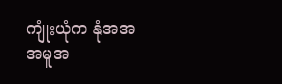ကျုံးယုံက နုံအအအမူအ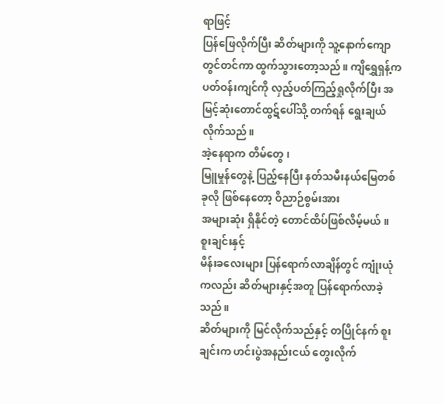ရာဖြင့်
ပြန်ဖြေလိုက်ပြီး ဆိတ်များကို သူ့နောက်ကျောတွင်တင်ကာ ထွက်သွားတော့သည်။ ကျိရွှေရှန့်က
ပတ်ဝန်းကျင်ကို လှည့်ပတ်ကြည့်ရှုလိုက်ပြီး အမြင့်ဆုံးတောင်ထွဋ်ပေါ်သို့ တက်ရန် ရွေးချယ်လိုက်သည်။
အဲ့နေရာက တိမ်တွေ၊
မြူမှုန်တွေနဲ့ ပြည့်နေပြီး နတ်သမီးနယ်မြေတစ်ခုလို ဖြစ်နေတော့ ဝိညာဉ်စွမ်းအား
အများဆုံး ရှိနိုင်တဲ့ တောင်ထိပ်ဖြစ်လိမ့်မယ်။
စူးချင်းနှင့်
မိန်းခလေးများ ပြန်ရောက်လာချိန်တွင် ကျုံးယုံကလည်း ဆိတ်များနှင့်အတူ ပြန်ရောက်လာခဲ့သည်။
ဆိတ်များကို မြင်လိုက်သည်နှင့် တပြိုင်နက် စူးချင်းက ဟင်းပွဲအနည်းငယ် တွေးလိုက်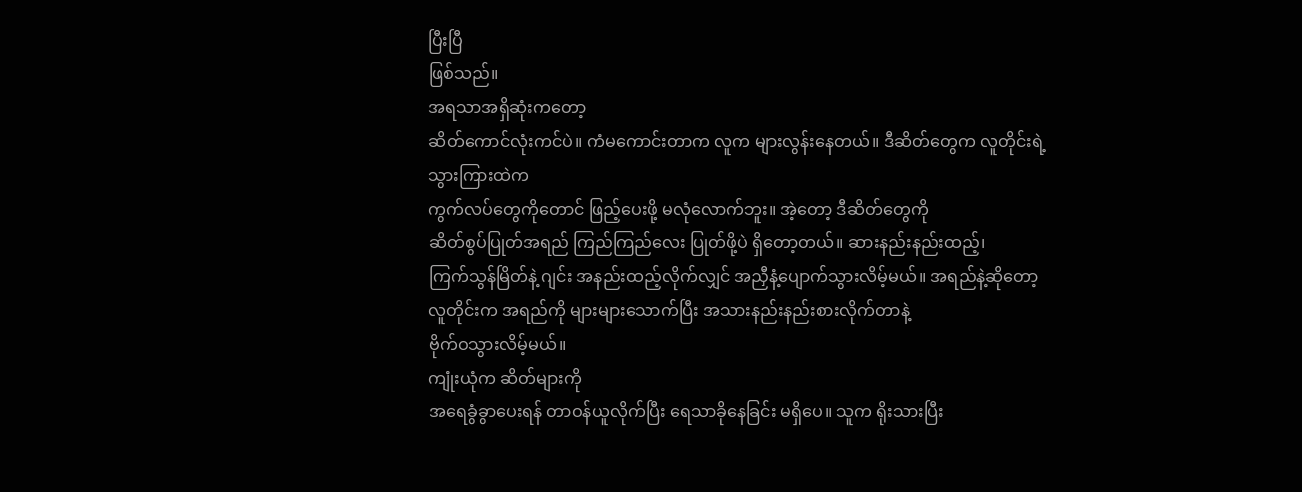ပြီးပြီ
ဖြစ်သည်။
အရသာအရှိဆုံးကတော့
ဆိတ်ကောင်လုံးကင်ပဲ။ ကံမကောင်းတာက လူက များလွန်းနေတယ်။ ဒီဆိတ်တွေက လူတိုင်းရဲ့သွားကြားထဲက
ကွက်လပ်တွေကိုတောင် ဖြည့်ပေးဖို့ မလုံလောက်ဘူး။ အဲ့တော့ ဒီဆိတ်တွေကို
ဆိတ်စွပ်ပြုတ်အရည် ကြည်ကြည်လေး ပြုတ်ဖို့ပဲ ရှိတော့တယ်။ ဆားနည်းနည်းထည့်၊
ကြက်သွန်မြိတ်နဲ့ ဂျင်း အနည်းထည့်လိုက်လျှင် အညှီနံ့ပျောက်သွားလိမ့်မယ်။ အရည်နဲ့ဆိုတော့
လူတိုင်းက အရည်ကို များများသောက်ပြီး အသားနည်းနည်းစားလိုက်တာနဲ့
ဗိုက်ဝသွားလိမ့်မယ်။
ကျုံးယုံက ဆိတ်များကို
အရေခွံခွာပေးရန် တာဝန်ယူလိုက်ပြီး ရေသာခိုနေခြင်း မရှိပေ။ သူက ရိုးသားပြီး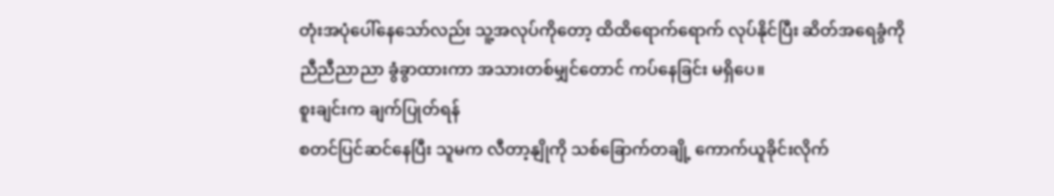တုံးအပုံပေါ်နေသော်လည်း သူ့အလုပ်ကိုတော့ ထိထိရောက်ရောက် လုပ်နိုင်ပြီး ဆိတ်အရေခွံကို
ညီညီညာညာ ခွံခွာထားကာ အသားတစ်မျှင်တောင် ကပ်နေခြင်း မရှိပေ။
စူးချင်းက ချက်ပြုတ်ရန်
စတင်ပြင်ဆင်နေပြီး သူမက လီတာ့နျိုကို သစ်ခြောက်တချို့ ကောက်ယူခိုင်းလိုက်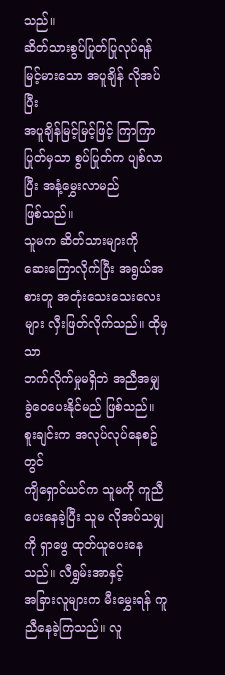သည်။
ဆိတ်သားစွပ်ပြုတ်ပြုလုပ်ရန် မြင့်မားသော အပူချိန် လိုအပ်ပြီး
အပူချိန်မြင့်မြင့်ဖြင့် ကြာကြာပြုတ်မှသာ စွပ်ပြုတ်က ပျစ်လာပြီး အနံ့မွှေးလာမည်
ဖြစ်သည်။
သူမက ဆိတ်သားများကို
ဆေးကြောလိုက်ပြီး အရွယ်အစားတူ အတုံးသေးသေးလေးများ လှီးဖြတ်လိုက်သည်။ ထိုမှသာ
ဘက်လိုက်မှုမရှိဘဲ အညီအမျှ ခွဲဝေပေးနိုင်မည် ဖြစ်သည်။
စူးချင်းက အလုပ်လုပ်နေစဥ်တွင်
ကျိရှောင်ယင်က သူမကို ကူညီပေးနေခဲ့ပြီး သူမ လိုအပ်သမျှကို ရှာဖွေ ထုတ်ယူပေးနေသည်။ လီရွှမ်းအာနှင့်
အခြားလူများက မီးမွှေးရန် ကူညီနေခဲ့ကြသည်။ လူ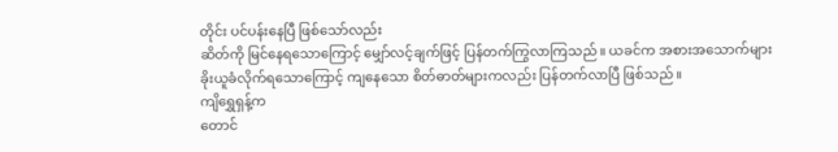တိုင်း ပင်ပန်းနေပြီ ဖြစ်သော်လည်း
ဆိတ်ကို မြင်နေရသောကြောင့် မျှော်လင့်ချက်ဖြင့် ပြန်တက်ကြွလာကြသည်။ ယခင်က အစားအသောက်များ
ခိုးယူခံလိုက်ရသောကြောင့် ကျနေသော စိတ်ဓာတ်များကလည်း ပြန်တက်လာပြီ ဖြစ်သည်။
ကျိရွှေရှန့်က
တောင်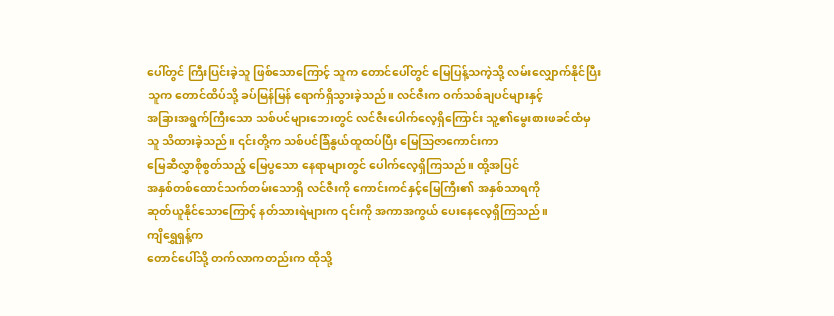ပေါ်တွင် ကြီးပြင်းခဲ့သူ ဖြစ်သောကြောင့် သူက တောင်ပေါ်တွင် မြေပြန့်သကဲ့သို့ လမ်းလျှောက်နိုင်ပြီး
သူက တောင်ထိပ်သို့ ခပ်မြန်မြန် ရောက်ရှိသွားခဲ့သည်။ လင်ဇီးက ဝက်သစ်ချပင်များနှင့်
အခြားအရွက်ကြီးသော သစ်ပင်များဘေးတွင် လင်ဇီးပေါက်လေ့ရှိကြောင်း သူ့၏မွေးစားဖခင်ထံမှ
သူ သိထားခဲ့သည်။ ၎င်းတို့က သစ်ပင်ခြံနွယ်ထူထပ်ပြီး မြေသြဇာကောင်းကာ
မြေဆီလွှာစိုစွတ်သည့် မြေပွသော နေရာများတွင် ပေါက်လေ့ရှိကြသည်။ ထို့အပြင်
အနှစ်တစ်ထောင်သက်တမ်းသောရှိ လင်ဇီးကို ကောင်းကင်နှင့်မြေကြီး၏ အနှစ်သာရကို
ဆုတ်ယူနိုင်သောကြောင့် နတ်သားရဲများက ၎င်းကို အကာအကွယ် ပေးနေလေ့ရှိကြသည်။
ကျိရွှေရှန့်က
တောင်ပေါ်သို့ တက်လာကတည်းက ထိုသို့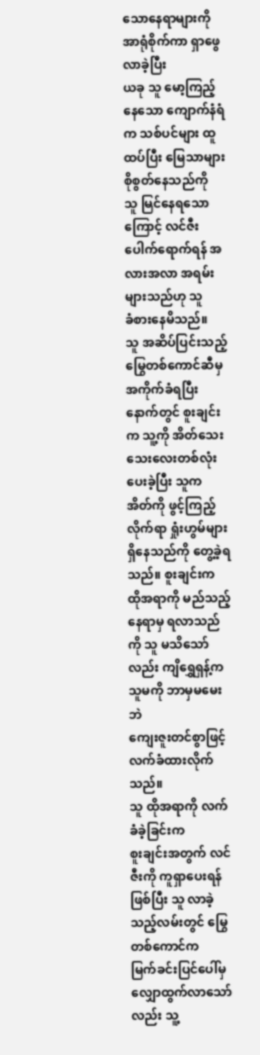သောနေရာများကို အာရုံစိုက်ကာ ရှာဖွေလာခဲ့ပြီး
ယခု သူ မော့ကြည့်နေသော ကျောက်နံရံက သစ်ပင်များ ထူထပ်ပြီး မြေသာများ စိုစွတ်နေသည်ကို
သူ မြင်နေရသောကြောင့် လင်ဇီး ပေါက်ရောက်ရန် အလားအလာ အရမ်းများသည်ဟု သူ
ခံစားနေမိသည်။
သူ အဆိပ်ပြင်းသည့် မြွေတစ်ကောင်ဆီမှ
အကိုက်ခံရပြီးနောက်တွင် စူးချင်းက သူ့ကို အိတ်သေးသေးလေးတစ်လုံး ပေးခဲ့ပြီး သူက
အိတ်ကို ဖွင့်ကြည့်လိုက်ရာ ရှုံးဟွမ်များ ရှိနေသည်ကို တွေ့ခဲ့ရသည်။ စူးချင်းက
ထိုအရာကို မည်သည့်နေရာမှ ရလာသည်ကို သူ မသိသော်လည်း ကျိရွှေရှန့်က သူမကို ဘာမှမမေးဘဲ
ကျေးဇူးတင်စွာဖြင့် လက်ခံထားလိုက်သည်။
သူ ထိုအရာကို လက်ခံခဲ့ခြင်းက
စူးချင်းအတွက် လင်ဇီးကို ကူရှာပေးရန် ဖြစ်ပြီး သူ လာခဲ့သည့်လမ်းတွင် မြွေတစ်ကောင်က
မြက်ခင်းပြင်ပေါ်မှ လျှောထွက်လာသော်လည်း သူ့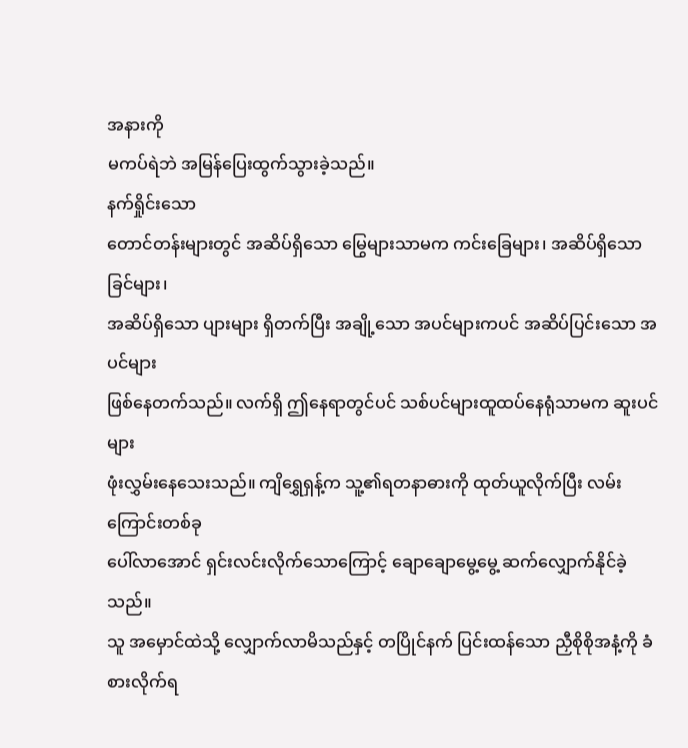အနားကို
မကပ်ရဲဘဲ အမြန်ပြေးထွက်သွားခဲ့သည်။
နက်ရှိုင်းသော
တောင်တန်းများတွင် အဆိပ်ရှိသော မြွေများသာမက ကင်းခြေများ၊ အဆိပ်ရှိသော ခြင်များ၊
အဆိပ်ရှိသော ပျားများ ရှိတက်ပြီး အချို့သော အပင်များကပင် အဆိပ်ပြင်းသော အပင်များ
ဖြစ်နေတက်သည်။ လက်ရှိ ဤနေရာတွင်ပင် သစ်ပင်များထူထပ်နေရုံသာမက ဆူးပင်များ
ဖုံးလွှမ်းနေသေးသည်။ ကျိရွှေရှန့်က သူ့၏ရတနာဓားကို ထုတ်ယူလိုက်ပြီး လမ်းကြောင်းတစ်ခု
ပေါ်လာအောင် ရှင်းလင်းလိုက်သောကြောင့် ချောချောမွေ့မွေ့ ဆက်လျှောက်နိုင်ခဲ့သည်။
သူ အမှောင်ထဲသို့ လျှောက်လာမိသည်နှင့် တပြိုင်နက် ပြင်းထန်သော ညှီစိုစိုအနံ့ကို ခံစားလိုက်ရ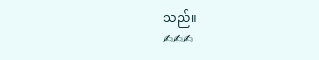သည်။
✍✍✍